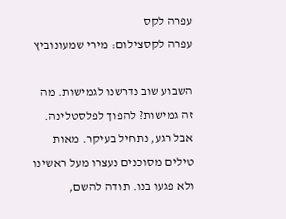עפרה לקס
עפרה לקסצילום: מירי שמעונוביץ

השבוע שוב נדרשנו לגמישות. מה זה גמישות? להפוך לפלסטלינה. אבל רגע, נתחיל בעיקר. מאות טילים מסוכנים נעצרו מעל ראשינו ולא פגעו בנו. תודה להשם,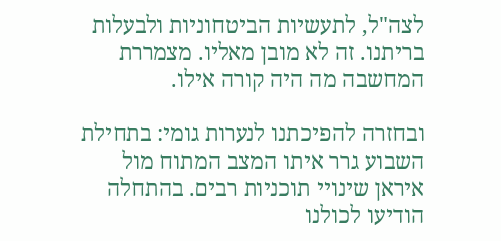לצה"ל, לתעשיות הביטחוניות ולבעלות בריתנו. זה לא מובן מאליו. מצמררת המחשבה מה היה קורה אילו.

ובחזרה להפיכתנו לנערות גומי: בתחילת השבוע גרר איתו המצב המתוח מול איראן שינויי תוכניות רבים. בהתחלה הודיעו לכולנו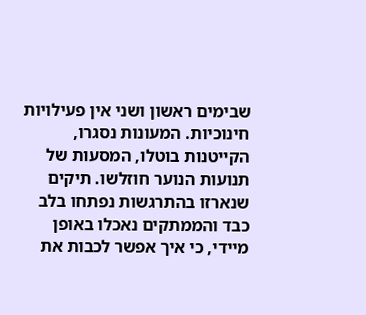שבימים ראשון ושני אין פעילויות חינוכיות. המעונות נסגרו, הקייטנות בוטלו, המסעות של תנועות הנוער חוזלשו. תיקים שנארזו בהתרגשות נפתחו בלב כבד והממתקים נאכלו באופן מיידי, כי איך אפשר לכבות את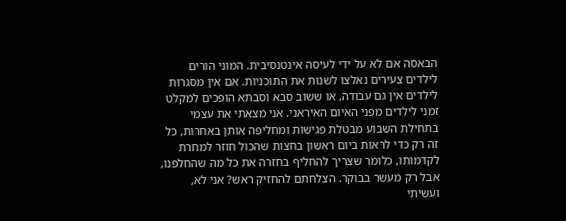הבאסה אם לא על ידי לעיסה אינטנסיבית. המוני הורים לילדים צעירים נאלצו לשנות את התוכניות. אם אין מסגרות לילדים אין גם עבודה, או ששוב סבא וסבתא הופכים למקלט זמני לילדים מפני האיום האיראני. אני מצאתי את עצמי בתחילת השבוע מבטלת פגישות ומחליפה אותן באחרות, כל זה רק כדי לראות ביום ראשון בחצות שהכול חוזר למחרת לקדמותו, כלומר שצריך להחליף בחזרה את כל מה שהחלפנו, אבל רק מעשר בבוקר. הצלחתם להחזיק ראש? אני לא, ועשיתי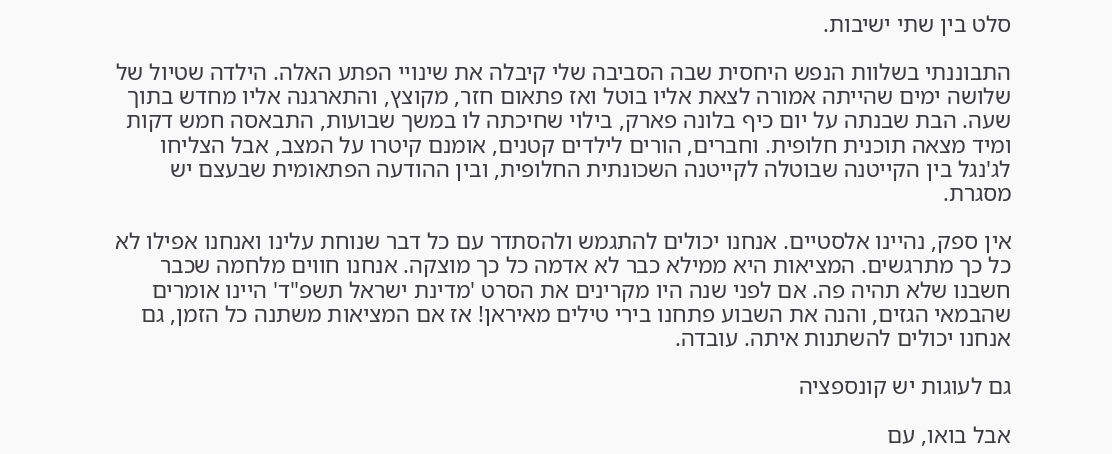סלט בין שתי ישיבות.

התבוננתי בשלוות הנפש היחסית שבה הסביבה שלי קיבלה את שינויי הפתע האלה. הילדה שטיול של שלושה ימים שהייתה אמורה לצאת אליו בוטל ואז פתאום חזר, מקוצץ, והתארגנה אליו מחדש בתוך שעה. הבת שבנתה על יום כיף בלונה פארק, בילוי שחיכתה לו במשך שבועות, התבאסה חמש דקות ומיד מצאה תוכנית חלופית. וחברים, הורים לילדים קטנים, אומנם קיטרו על המצב, אבל הצליחו לג'נגל בין הקייטנה שבוטלה לקייטנה השכונתית החלופית, ובין ההודעה הפתאומית שבעצם יש מסגרת.

אין ספק, נהיינו אלסטיים. אנחנו יכולים להתגמש ולהסתדר עם כל דבר שנוחת עלינו ואנחנו אפילו לא כל כך מתרגשים. המציאות היא ממילא כבר לא אדמה כל כך מוצקה. אנחנו חווים מלחמה שכבר חשבנו שלא תהיה פה. אם לפני שנה היו מקרינים את הסרט 'מדינת ישראל תשפ"ד' היינו אומרים שהבמאי הגזים, והנה את השבוע פתחנו בירי טילים מאיראן! אז אם המציאות משתנה כל הזמן, גם אנחנו יכולים להשתנות איתה. עובדה.

גם לעוגות יש קונספציה

אבל בואו, עם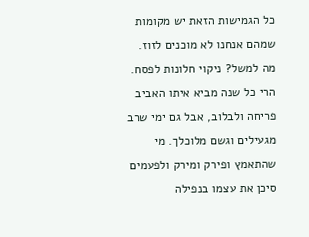כל הגמישות הזאת יש מקומות שמהם אנחנו לא מוכנים לזוז. מה למשל? ניקוי חלונות לפסח. הרי כל שנה מביא איתו האביב פריחה ולבלוב, אבל גם ימי שרב מגעילים וגשם מלוכלך. מי שהתאמץ ופירק ומירק ולפעמים סיכן את עצמו בנפילה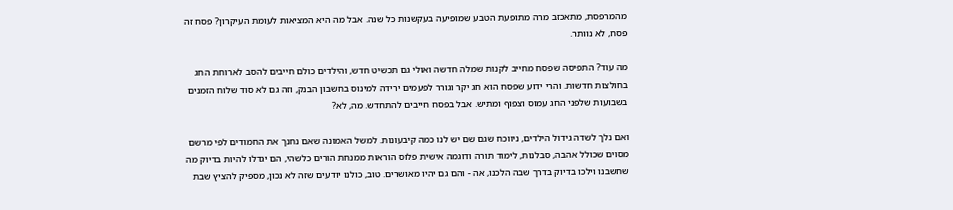מהמרפסת, מתאכזב מרה מתופעת הטבע שמופיעה בעקשנות כל שנה. אבל מה היא המציאות לעומת העיקרון? פסח זה פסח, לא נוותר.

מה עוד? התפיסה שפסח מחייב לקנות שמלה חדשה ואולי גם תכשיט חדש, והילדים כולם חייבים להסב לארוחת החג בחולצות חדשות. והרי ידוע שפסח הוא חג יקר וגורר לפעמים ירידה למינוס בחשבון הבנק, וזה גם לא סוד שלוח הזמנים בשבועות שלפני החג עמוס וצפוף ומתיש. אבל בפסח חייבים להתחדש. מה, לא?

ואם נלך לשדה גידול הילדים, ניווכח שגם שם יש לנו כמה קיבעונות. למשל האמונה שאם נחנך את החמודים לפי מרשם מסוים שכולל אהבה, סבלנות, לימוד תורה ודוגמה אישית פלוס הוראות ממנחת הורים כלשהי, הם יגדלו להיות בדיוק מה שחשבנו וילכו בדיוק בדרך שבה הלכנו, אה - והם גם יהיו מאושרים. טוב, כולנו יודעים שזה לא נכון, מספיק להציץ שבת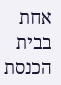אחת בבית הכנסת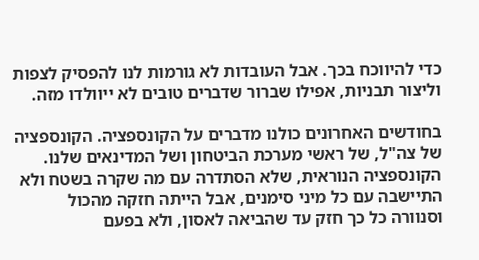כדי להיווכח בכך. אבל העובדות לא גורמות לנו להפסיק לצפות וליצור תבניות, אפילו שברור שדברים טובים לא ייוולדו מזה.

בחודשים האחרונים כולנו מדברים על הקונספציה. הקונספציה של צה"ל, של ראשי מערכת הביטחון ושל המדינאים שלנו. הקונספציה הנוראית, שלא הסתדרה עם מה שקרה בשטח ולא התיישבה עם כל מיני סימנים, אבל הייתה חזקה מהכול וסנוורה כל כך חזק עד שהביאה לאסון, ולא בפעם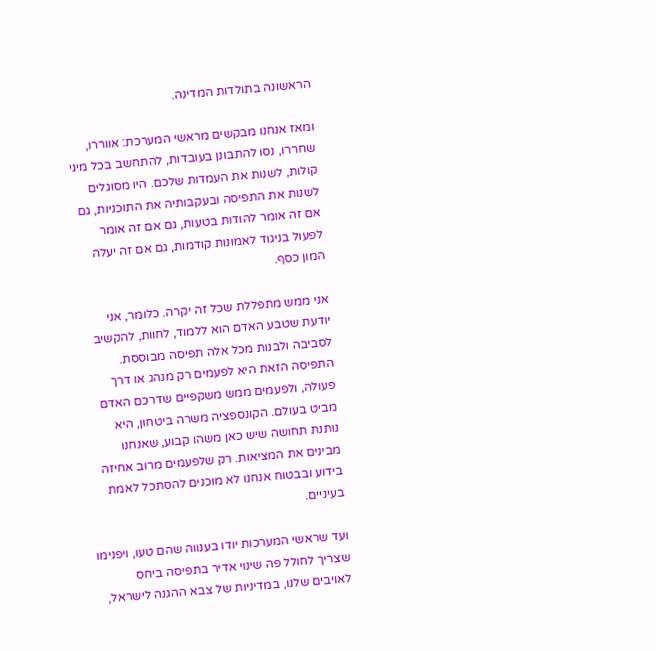הראשונה בתולדות המדינה.

ומאז אנחנו מבקשים מראשי המערכת: אווררו, שחררו, נסו להתבונן בעובדות, להתחשב בכל מיני קולות, לשנות את העמדות שלכם. היו מסוגלים לשנות את התפיסה ובעקבותיה את התוכניות, גם אם זה אומר להודות בטעות, גם אם זה אומר לפעול בניגוד לאמונות קודמות, גם אם זה יעלה המון כסף.

אני ממש מתפללת שכל זה יקרה. כלומר, אני יודעת שטבע האדם הוא ללמוד, לחוות, להקשיב לסביבה ולבנות מכל אלה תפיסה מבוססת. התפיסה הזאת היא לפעמים רק מנהג או דרך פעולה, ולפעמים ממש משקפיים שדרכם האדם מביט בעולם. הקונספציה משרה ביטחון, היא נותנת תחושה שיש כאן משהו קבוע, שאנחנו מבינים את המציאות. רק שלפעמים מרוב אחיזה בידוע ובבטוח אנחנו לא מוכנים להסתכל לאמת בעיניים.

ועד שראשי המערכות יודו בענווה שהם טעו, ויפנימו שצריך לחולל פה שינוי אדיר בתפיסה ביחס לאויבים שלנו, במדיניות של צבא ההגנה לישראל,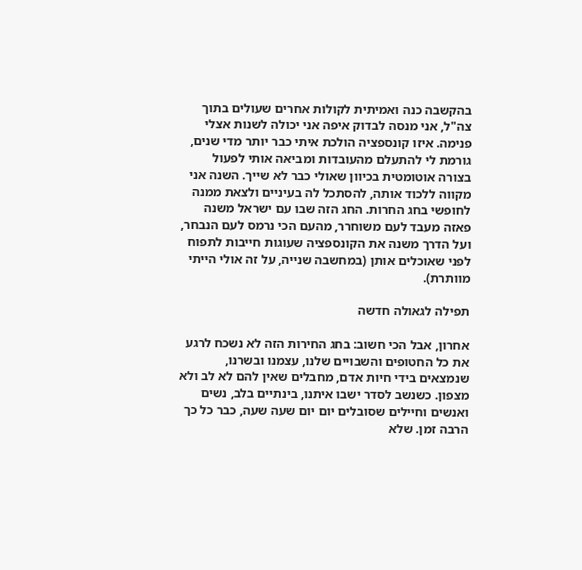בהקשבה כנה ואמיתית לקולות אחרים שעולים בתוך צה"ל, אני מנסה לבדוק איפה אני יכולה לשנות אצלי פנימה. איזו קונספציה הולכת איתי כבר יותר מדי שנים, גורמת לי להתעלם מהעובדות ומביאה אותי לפעול בצורה אוטומטית בכיוון שאולי כבר לא שייך. השנה אני מקווה ללכוד אותה, להסתכל לה בעיניים ולצאת ממנה לחופשי בחג החרות. החג הזה שבו עם ישראל משנה פאזה מעבד לעם משוחרר, מהעם הכי נרמס לעם הנבחר, ועל הדרך משנה את הקונספציה שעוגות חייבות לתפוח לפני שאוכלים אותן (במחשבה שנייה, על זה אולי הייתי מוותרת).

תפילה לגאולה חדשה

אחרון, אבל הכי חשוב: בחג החירות הזה לא נשכח לרגע את כל החטופים והשבויים שלנו, עצמנו ובשרנו, שנמצאים בידי חיות אדם, מחבלים שאין להם לא לב ולא מצפון. כשנשב לסדר ישבו איתנו, בינתיים בלב, נשים ואנשים וחיילים שסובלים יום יום שעה שעה, כבר כל כך הרבה זמן. שלא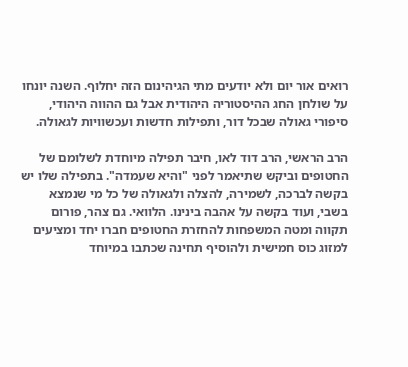רואים אור יום ולא יודעים מתי הגיהינום הזה יחלוף. השנה יונחו על שולחן החג ההיסטוריה היהודית אבל גם ההווה היהודי, סיפורי גאולה שבכל דור, ותפילות חדשות ועכשוויות לגאולה.

הרב הראשי, הרב דוד לאו, חיבר תפילה מיוחדת לשלומם של החטופים וביקש שתיאמר לפני "והיא שעמדה". בתפילה שלו יש בקשה לברכה, לשמירה, להצלה ולגאולה של כל מי שנמצא בשבי, ועוד בקשה על אהבה בינינו. הלוואי. גם צהר, פורום תקווה ומטה המשפחות להחזרת החטופים חברו יחד ומציעים למזוג כוס חמישית ולהוסיף תחינה שכתבו במיוחד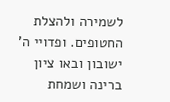לשמירה ולהצלת החטופים. ופדויי ה' ישובון ובאו ציון ברינה ושמחת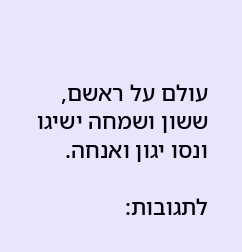עולם על ראשם, ששון ושמחה ישיגו ונסו יגון ואנחה.

לתגובות: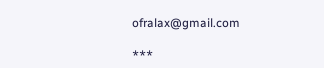ofralax@gmail.com

***